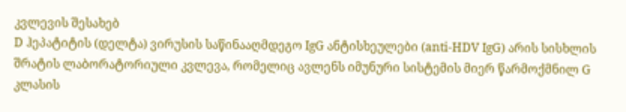კვლევის შესახებ
D ჰეპატიტის (დელტა) ვირუსის საწინააღმდეგო IgG ანტისხეულები (anti-HDV IgG) არის სისხლის შრატის ლაბორატორიული კვლევა, რომელიც ავლენს იმუნური სისტემის მიერ წარმოქმნილ G კლასის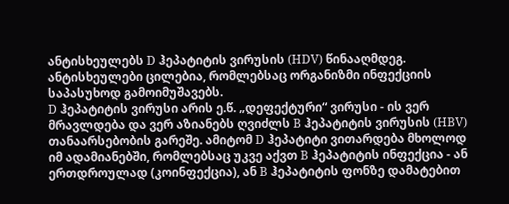ანტისხეულებს D ჰეპატიტის ვირუსის (HDV) წინააღმდეგ. ანტისხეულები ცილებია, რომლებსაც ორგანიზმი ინფექციის საპასუხოდ გამოიმუშავებს.
D ჰეპატიტის ვირუსი არის ე.წ. „დეფექტური“ ვირუსი - ის ვერ მრავლდება და ვერ აზიანებს ღვიძლს B ჰეპატიტის ვირუსის (HBV) თანაარსებობის გარეშე. ამიტომ D ჰეპატიტი ვითარდება მხოლოდ იმ ადამიანებში, რომლებსაც უკვე აქვთ B ჰეპატიტის ინფექცია - ან ერთდროულად (კოინფექცია), ან B ჰეპატიტის ფონზე დამატებით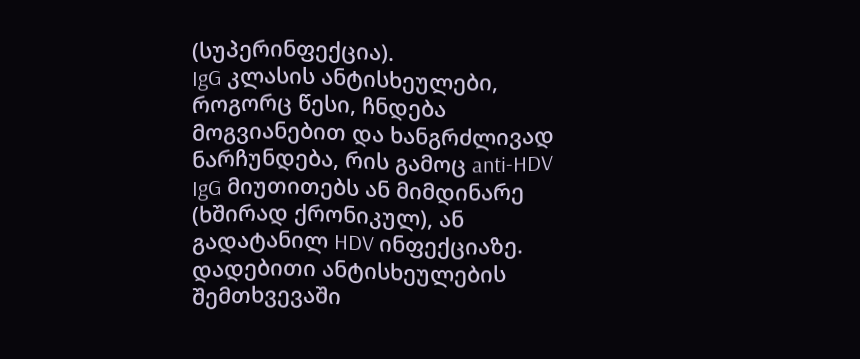(სუპერინფექცია).
IgG კლასის ანტისხეულები, როგორც წესი, ჩნდება მოგვიანებით და ხანგრძლივად ნარჩუნდება, რის გამოც anti-HDV IgG მიუთითებს ან მიმდინარე (ხშირად ქრონიკულ), ან გადატანილ HDV ინფექციაზე. დადებითი ანტისხეულების შემთხვევაში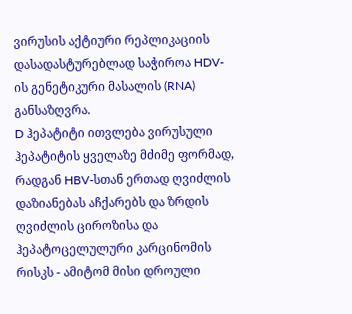ვირუსის აქტიური რეპლიკაციის დასადასტურებლად საჭიროა HDV-ის გენეტიკური მასალის (RNA) განსაზღვრა.
D ჰეპატიტი ითვლება ვირუსული ჰეპატიტის ყველაზე მძიმე ფორმად, რადგან HBV-სთან ერთად ღვიძლის დაზიანებას აჩქარებს და ზრდის ღვიძლის ციროზისა და ჰეპატოცელულური კარცინომის რისკს - ამიტომ მისი დროული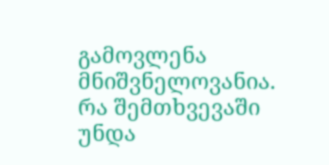გამოვლენა მნიშვნელოვანია.
რა შემთხვევაში უნდა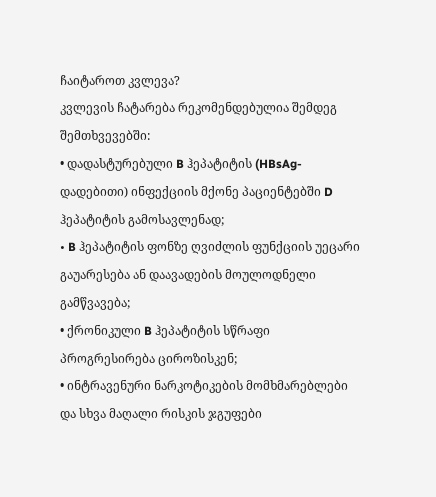ჩაიტაროთ კვლევა?
კვლევის ჩატარება რეკომენდებულია შემდეგ შემთხვევებში:
• დადასტურებული B ჰეპატიტის (HBsAg-დადებითი) ინფექციის მქონე პაციენტებში D ჰეპატიტის გამოსავლენად;
• B ჰეპატიტის ფონზე ღვიძლის ფუნქციის უეცარი გაუარესება ან დაავადების მოულოდნელი გამწვავება;
• ქრონიკული B ჰეპატიტის სწრაფი პროგრესირება ციროზისკენ;
• ინტრავენური ნარკოტიკების მომხმარებლები და სხვა მაღალი რისკის ჯგუფები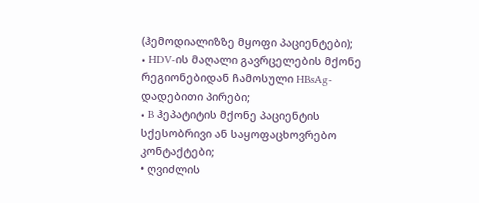(ჰემოდიალიზზე მყოფი პაციენტები);
• HDV-ის მაღალი გავრცელების მქონე რეგიონებიდან ჩამოსული HBsAg-დადებითი პირები;
• B ჰეპატიტის მქონე პაციენტის სქესობრივი ან საყოფაცხოვრებო კონტაქტები;
• ღვიძლის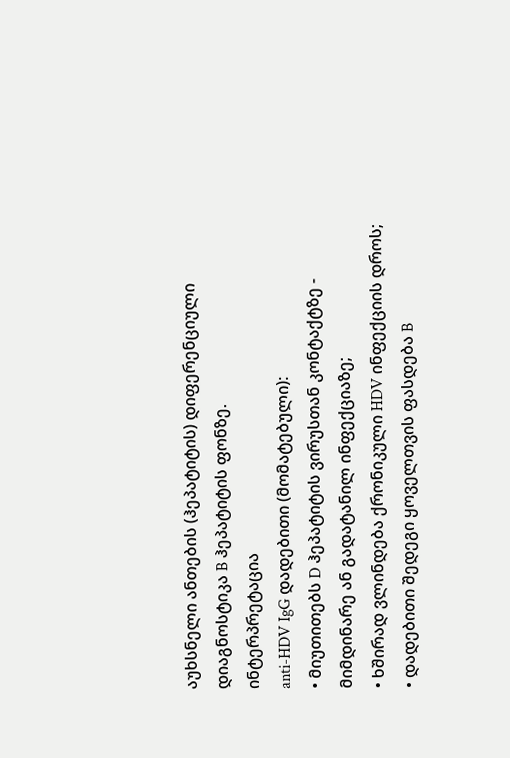აუხსნელი ანთების (ჰეპატიტის) დიფერენციული დიაგნოსტიკა B ჰეპატიტის ფონზე.
ინტერპრეტაცია
anti-HDV IgG დადებითი (მომატებული):
• მიუთითებს D ჰეპატიტის ვირუსთან კონტაქტზე - მიმდინარე ან გადატანილ ინფექციაზე;
• ხშირად ვლინდება ქრონიკული HDV ინფექციის დროს;
• დადებითი შედეგი ყოველთვის ფასდება B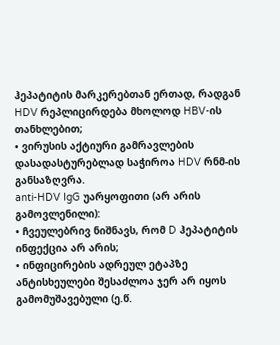ჰეპატიტის მარკერებთან ერთად, რადგან HDV რეპლიცირდება მხოლოდ HBV-ის თანხლებით;
• ვირუსის აქტიური გამრავლების დასადასტურებლად საჭიროა HDV რნმ-ის განსაზღვრა.
anti-HDV IgG უარყოფითი (არ არის გამოვლენილი):
• ჩვეულებრივ ნიშნავს, რომ D ჰეპატიტის ინფექცია არ არის;
• ინფიცირების ადრეულ ეტაპზე ანტისხეულები შესაძლოა ჯერ არ იყოს გამომუშავებული (ე.წ.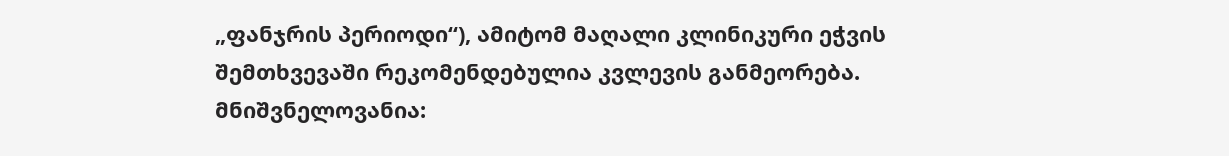„ფანჯრის პერიოდი“), ამიტომ მაღალი კლინიკური ეჭვის შემთხვევაში რეკომენდებულია კვლევის განმეორება.
მნიშვნელოვანია: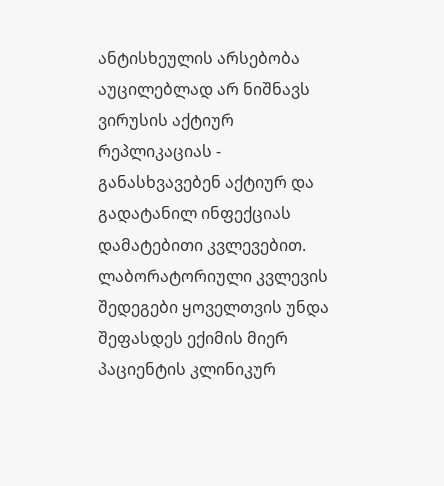ანტისხეულის არსებობა აუცილებლად არ ნიშნავს ვირუსის აქტიურ რეპლიკაციას - განასხვავებენ აქტიურ და გადატანილ ინფექციას დამატებითი კვლევებით.
ლაბორატორიული კვლევის შედეგები ყოველთვის უნდა შეფასდეს ექიმის მიერ პაციენტის კლინიკურ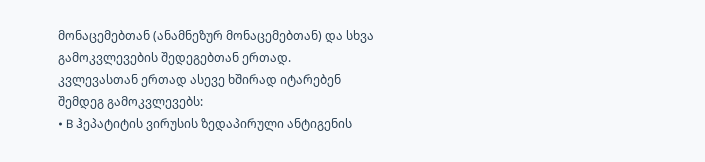მონაცემებთან (ანამნეზურ მონაცემებთან) და სხვა გამოკვლევების შედეგებთან ერთად.
კვლევასთან ერთად ასევე ხშირად იტარებენ შემდეგ გამოკვლევებს:
• B ჰეპატიტის ვირუსის ზედაპირული ანტიგენის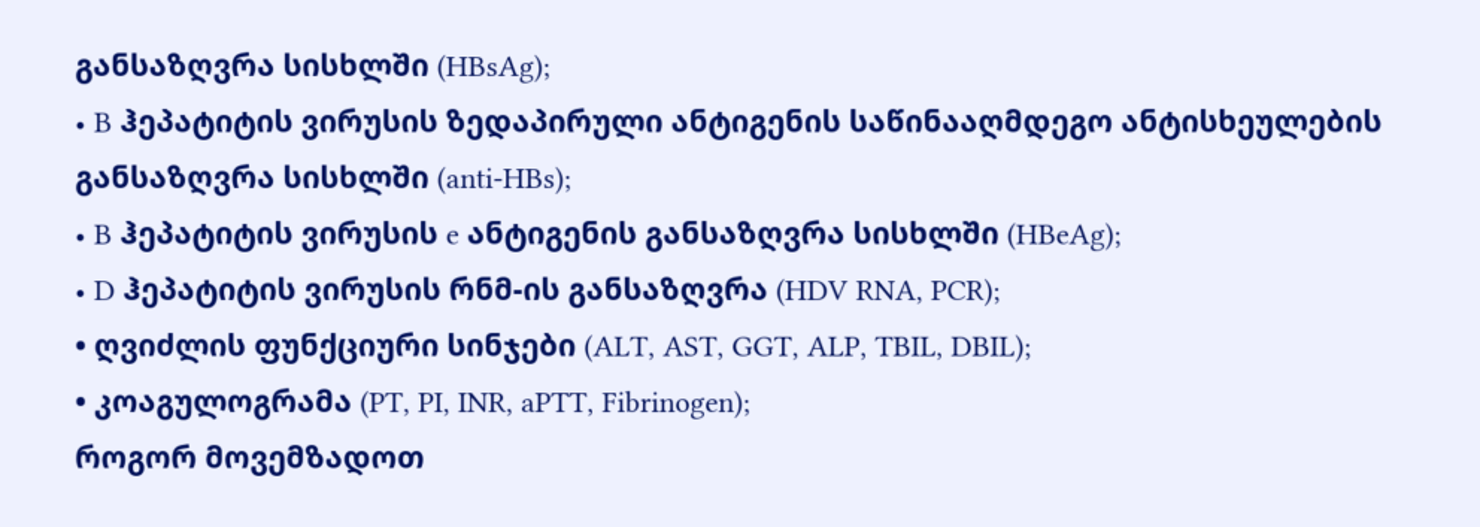განსაზღვრა სისხლში (HBsAg);
• B ჰეპატიტის ვირუსის ზედაპირული ანტიგენის საწინააღმდეგო ანტისხეულების განსაზღვრა სისხლში (anti-HBs);
• B ჰეპატიტის ვირუსის e ანტიგენის განსაზღვრა სისხლში (HBeAg);
• D ჰეპატიტის ვირუსის რნმ-ის განსაზღვრა (HDV RNA, PCR);
• ღვიძლის ფუნქციური სინჯები (ALT, AST, GGT, ALP, TBIL, DBIL);
• კოაგულოგრამა (PT, PI, INR, aPTT, Fibrinogen);
როგორ მოვემზადოთ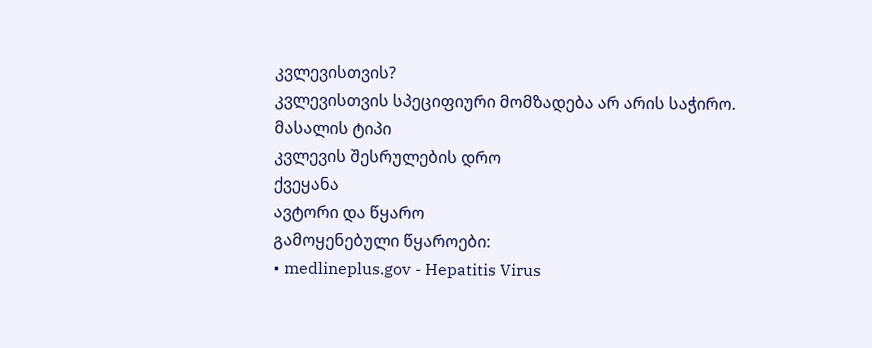კვლევისთვის?
კვლევისთვის სპეციფიური მომზადება არ არის საჭირო.
მასალის ტიპი
კვლევის შესრულების დრო
ქვეყანა
ავტორი და წყარო
გამოყენებული წყაროები:
• medlineplus.gov - Hepatitis Virus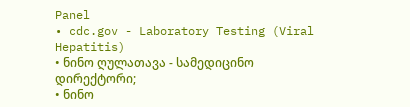Panel
• cdc.gov - Laboratory Testing (Viral Hepatitis)
• ნინო ღულათავა - სამედიცინო დირექტორი;
• ნინო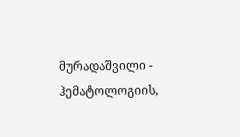მურადაშვილი - ჰემატოლოგიის,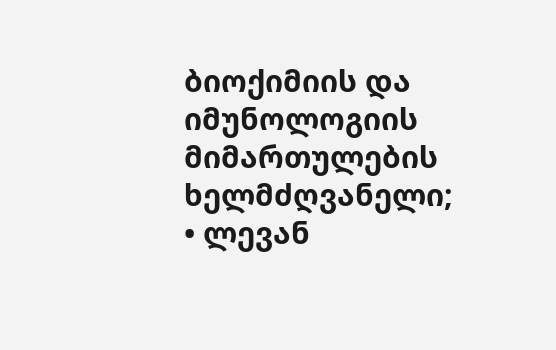ბიოქიმიის და იმუნოლოგიის მიმართულების ხელმძღვანელი;
• ლევან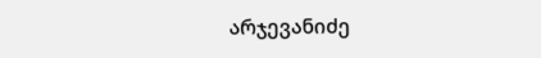არჯევანიძე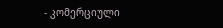- კომერციული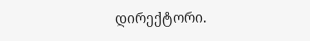დირექტორი.